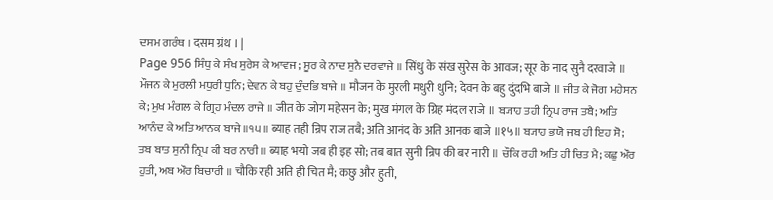ਦਸਮ ਗਰੰਥ । दसम ग्रंथ । |
Page 956 ਸਿੰਧੁ ਕੇ ਸੰਖ ਸੁਰੇਸ ਕੇ ਆਵਜ; ਸੂਰ ਕੇ ਨਾਦ ਸੁਨੈ ਦਰਵਾਜੇ ॥ सिंधु के संख सुरेस के आवज; सूर के नाद सुनै दरवाजे ॥ ਮੌਜਨ ਕੇ ਮੁਰਲੀ ਮਧੁਰੀ ਧੁਨਿ; ਦੇਵਨ ਕੇ ਬਹੁ ਦੁੰਦਭਿ ਬਾਜੇ ॥ मौजन के मुरली मधुरी धुनि; देवन के बहु दुंदभि बाजे ॥ ਜੀਤ ਕੇ ਜੋਗ ਮਹੇਸਨ ਕੇ; ਮੁਖ ਮੰਗਲ ਕੇ ਗ੍ਰਿਹ ਮੰਦਲ ਰਾਜੇ ॥ जीत के जोग महेसन के; मुख मंगल के ग्रिह मंदल राजे ॥ ਬ੍ਯਾਹ ਤਹੀ ਨ੍ਰਿਪ ਰਾਜ ਤਬੈ; ਅਤਿ ਆਨੰਦ ਕੇ ਅਤਿ ਆਨਕ ਬਾਜੇ ॥੧੫॥ ब्याह तही न्रिप राज तबै; अति आनंद के अति आनक बाजे ॥१५॥ ਬ੍ਯਾਹ ਭਯੋ ਜਬ ਹੀ ਇਹ ਸੋ; ਤਬ ਬਾਤ ਸੁਨੀ ਨ੍ਰਿਪ ਕੀ ਬਰ ਨਾਰੀ ॥ ब्याह भयो जब ही इह सो; तब बात सुनी न्रिप की बर नारी ॥ ਚੌਕਿ ਰਹੀ ਅਤਿ ਹੀ ਚਿਤ ਮੈ; ਕਛੁ ਔਰ ਹੁਤੀ, ਅਬ ਔਰ ਬਿਚਾਰੀ ॥ चौकि रही अति ही चित मै; कछु और हुती,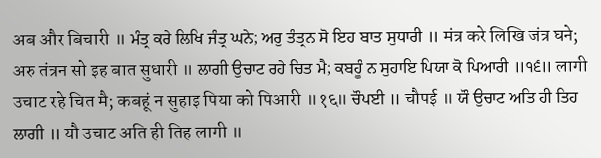अब और बिचारी ॥ ਮੰਤ੍ਰ ਕਰੇ ਲਿਖਿ ਜੰਤ੍ਰ ਘਨੇ; ਅਰੁ ਤੰਤ੍ਰਨ ਸੋ ਇਹ ਬਾਤ ਸੁਧਾਰੀ ॥ मंत्र करे लिखि जंत्र घने; अरु तंत्रन सो इह बात सुधारी ॥ ਲਾਗੀ ਉਚਾਟ ਰਹੇ ਚਿਤ ਮੈ; ਕਬਹੂੰ ਨ ਸੁਹਾਇ ਪਿਯਾ ਕੋ ਪਿਆਰੀ ॥੧੬॥ लागी उचाट रहे चित मै; कबहूं न सुहाइ पिया को पिआरी ॥१६॥ ਚੌਪਈ ॥ चौपई ॥ ਯੌ ਉਚਾਟ ਅਤਿ ਹੀ ਤਿਹ ਲਾਗੀ ॥ यौ उचाट अति ही तिह लागी ॥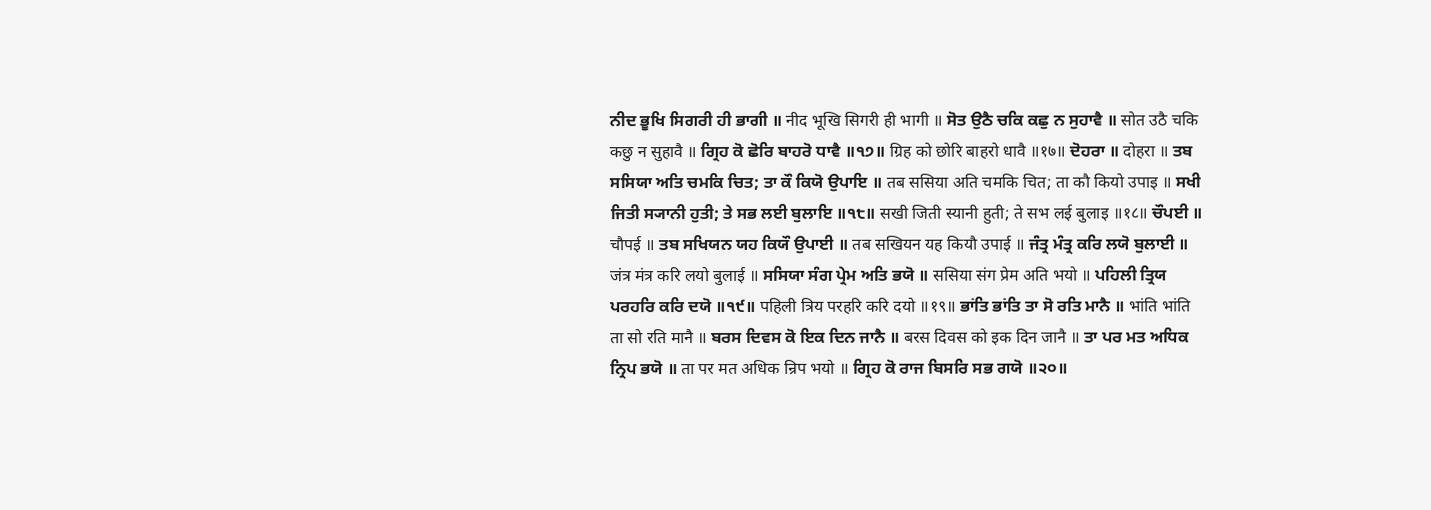ਨੀਦ ਭੂਖਿ ਸਿਗਰੀ ਹੀ ਭਾਗੀ ॥ नीद भूखि सिगरी ही भागी ॥ ਸੋਤ ਉਠੈ ਚਕਿ ਕਛੁ ਨ ਸੁਹਾਵੈ ॥ सोत उठै चकि कछु न सुहावै ॥ ਗ੍ਰਿਹ ਕੋ ਛੋਰਿ ਬਾਹਰੋ ਧਾਵੈ ॥੧੭॥ ग्रिह को छोरि बाहरो धावै ॥१७॥ ਦੋਹਰਾ ॥ दोहरा ॥ ਤਬ ਸਸਿਯਾ ਅਤਿ ਚਮਕਿ ਚਿਤ; ਤਾ ਕੌ ਕਿਯੋ ਉਪਾਇ ॥ तब ससिया अति चमकि चित; ता कौ कियो उपाइ ॥ ਸਖੀ ਜਿਤੀ ਸ੍ਯਾਨੀ ਹੁਤੀ; ਤੇ ਸਭ ਲਈ ਬੁਲਾਇ ॥੧੮॥ सखी जिती स्यानी हुती; ते सभ लई बुलाइ ॥१८॥ ਚੌਪਈ ॥ चौपई ॥ ਤਬ ਸਖਿਯਨ ਯਹ ਕਿਯੌ ਉਪਾਈ ॥ तब सखियन यह कियौ उपाई ॥ ਜੰਤ੍ਰ ਮੰਤ੍ਰ ਕਰਿ ਲਯੋ ਬੁਲਾਈ ॥ जंत्र मंत्र करि लयो बुलाई ॥ ਸਸਿਯਾ ਸੰਗ ਪ੍ਰੇਮ ਅਤਿ ਭਯੋ ॥ ससिया संग प्रेम अति भयो ॥ ਪਹਿਲੀ ਤ੍ਰਿਯ ਪਰਹਰਿ ਕਰਿ ਦਯੋ ॥੧੯॥ पहिली त्रिय परहरि करि दयो ॥१९॥ ਭਾਂਤਿ ਭਾਂਤਿ ਤਾ ਸੋ ਰਤਿ ਮਾਨੈ ॥ भांति भांति ता सो रति मानै ॥ ਬਰਸ ਦਿਵਸ ਕੋ ਇਕ ਦਿਨ ਜਾਨੈ ॥ बरस दिवस को इक दिन जानै ॥ ਤਾ ਪਰ ਮਤ ਅਧਿਕ ਨ੍ਰਿਪ ਭਯੋ ॥ ता पर मत अधिक न्रिप भयो ॥ ਗ੍ਰਿਹ ਕੋ ਰਾਜ ਬਿਸਰਿ ਸਭ ਗਯੋ ॥੨੦॥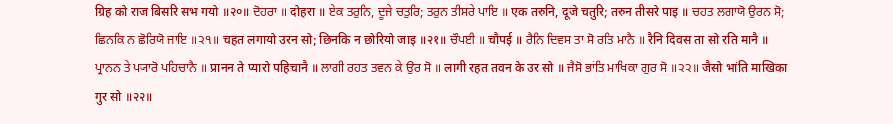ग्रिह को राज बिसरि सभ गयो ॥२०॥ ਦੋਹਰਾ ॥ दोहरा ॥ ਏਕ ਤਰੁਨਿ, ਦੂਜੇ ਚਤੁਰਿ; ਤਰੁਨ ਤੀਸਰੇ ਪਾਇ ॥ एक तरुनि, दूजे चतुरि; तरुन तीसरे पाइ ॥ ਚਹਤ ਲਗਾਯੋ ਉਰਨ ਸੋ; ਛਿਨਕਿ ਨ ਛੋਰਿਯੋ ਜਾਇ ॥੨੧॥ चहत लगायो उरन सो; छिनकि न छोरियो जाइ ॥२१॥ ਚੌਪਈ ॥ चौपई ॥ ਰੈਨਿ ਦਿਵਸ ਤਾ ਸੋ ਰਤਿ ਮਾਨੈ ॥ रैनि दिवस ता सो रति मानै ॥ ਪ੍ਰਾਨਨ ਤੇ ਪ੍ਯਾਰੋ ਪਹਿਚਾਨੈ ॥ प्रानन ते प्यारो पहिचानै ॥ ਲਾਗੀ ਰਹਤ ਤਵਨ ਕੇ ਉਰ ਸੋ ॥ लागी रहत तवन के उर सो ॥ ਜੈਸੋ ਭਾਂਤਿ ਮਾਖਿਕਾ ਗੁਰ ਸੋ ॥੨੨॥ जैसो भांति माखिका गुर सो ॥२२॥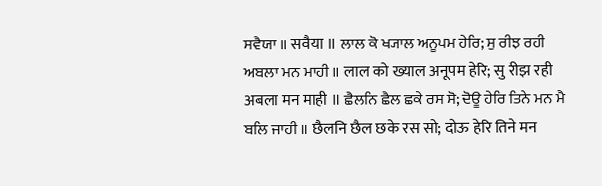ਸਵੈਯਾ ॥ सवैया ॥ ਲਾਲ ਕੋ ਖ੍ਯਾਲ ਅਨੂਪਮ ਹੇਰਿ; ਸੁ ਰੀਝ ਰਹੀ ਅਬਲਾ ਮਨ ਮਾਹੀ ॥ लाल को ख्याल अनूपम हेरि; सु रीझ रही अबला मन माही ॥ ਛੈਲਨਿ ਛੈਲ ਛਕੇ ਰਸ ਸੋ; ਦੋਊ ਹੇਰਿ ਤਿਨੇ ਮਨ ਮੈ ਬਲਿ ਜਾਹੀ ॥ छैलनि छैल छके रस सो; दोऊ हेरि तिने मन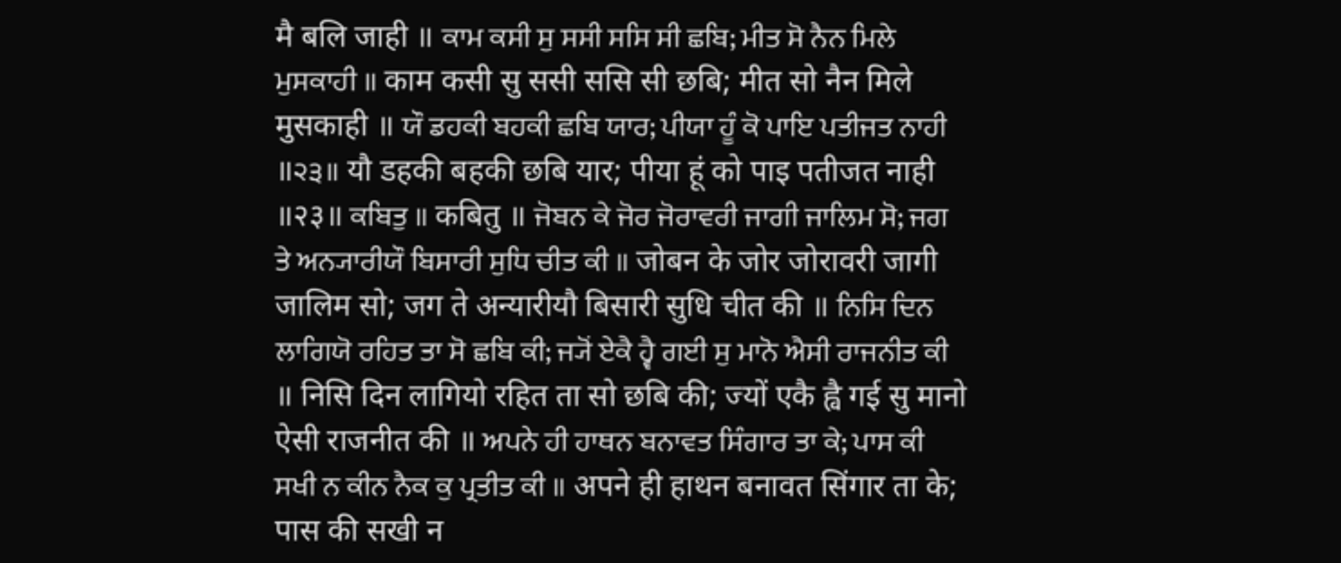मै बलि जाही ॥ ਕਾਮ ਕਸੀ ਸੁ ਸਸੀ ਸਸਿ ਸੀ ਛਬਿ; ਮੀਤ ਸੋ ਨੈਨ ਮਿਲੇ ਮੁਸਕਾਹੀ ॥ काम कसी सु ससी ससि सी छबि; मीत सो नैन मिले मुसकाही ॥ ਯੌ ਡਹਕੀ ਬਹਕੀ ਛਬਿ ਯਾਰ; ਪੀਯਾ ਹੂੰ ਕੋ ਪਾਇ ਪਤੀਜਤ ਨਾਹੀ ॥੨੩॥ यौ डहकी बहकी छबि यार; पीया हूं को पाइ पतीजत नाही ॥२३॥ ਕਬਿਤੁ ॥ कबितु ॥ ਜੋਬਨ ਕੇ ਜੋਰ ਜੋਰਾਵਰੀ ਜਾਗੀ ਜਾਲਿਮ ਸੋ; ਜਗ ਤੇ ਅਨ੍ਯਾਰੀਯੌ ਬਿਸਾਰੀ ਸੁਧਿ ਚੀਤ ਕੀ ॥ जोबन के जोर जोरावरी जागी जालिम सो; जग ते अन्यारीयौ बिसारी सुधि चीत की ॥ ਨਿਸਿ ਦਿਨ ਲਾਗਿਯੋ ਰਹਿਤ ਤਾ ਸੋ ਛਬਿ ਕੀ; ਜ੍ਯੋਂ ਏਕੈ ਹ੍ਵੈ ਗਈ ਸੁ ਮਾਨੋ ਐਸੀ ਰਾਜਨੀਤ ਕੀ ॥ निसि दिन लागियो रहित ता सो छबि की; ज्यों एकै ह्वै गई सु मानो ऐसी राजनीत की ॥ ਅਪਨੇ ਹੀ ਹਾਥਨ ਬਨਾਵਤ ਸਿੰਗਾਰ ਤਾ ਕੇ; ਪਾਸ ਕੀ ਸਖੀ ਨ ਕੀਨ ਨੈਕ ਕੁ ਪ੍ਰਤੀਤ ਕੀ ॥ अपने ही हाथन बनावत सिंगार ता के; पास की सखी न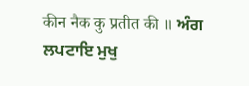कीन नैक कु प्रतीत की ॥ ਅੰਗ ਲਪਟਾਇ ਮੁਖੁ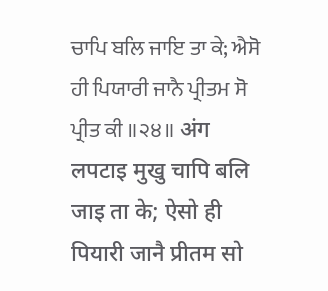ਚਾਪਿ ਬਲਿ ਜਾਇ ਤਾ ਕੇ; ਐਸੋ ਹੀ ਪਿਯਾਰੀ ਜਾਨੈ ਪ੍ਰੀਤਮ ਸੋ ਪ੍ਰੀਤ ਕੀ ॥੨੪॥ अंग लपटाइ मुखु चापि बलि जाइ ता के; ऐसो ही पियारी जानै प्रीतम सो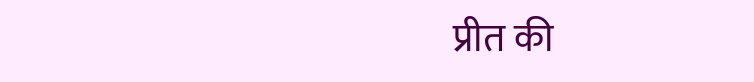प्रीत की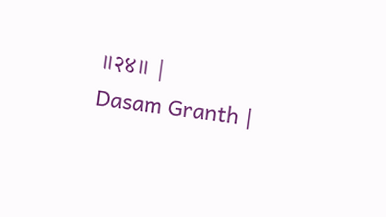॥२४॥ |
Dasam Granth |